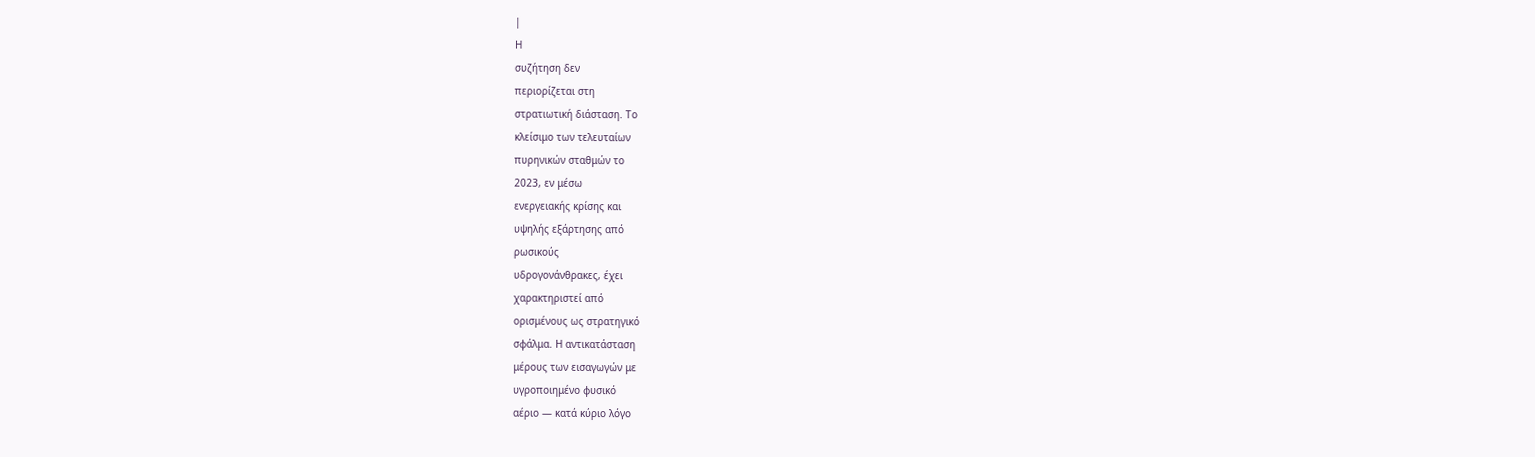|
Η
συζήτηση δεν
περιορίζεται στη
στρατιωτική διάσταση. Το
κλείσιμο των τελευταίων
πυρηνικών σταθμών το
2023, εν μέσω
ενεργειακής κρίσης και
υψηλής εξάρτησης από
ρωσικούς
υδρογονάνθρακες, έχει
χαρακτηριστεί από
ορισμένους ως στρατηγικό
σφάλμα. Η αντικατάσταση
μέρους των εισαγωγών με
υγροποιημένο φυσικό
αέριο — κατά κύριο λόγο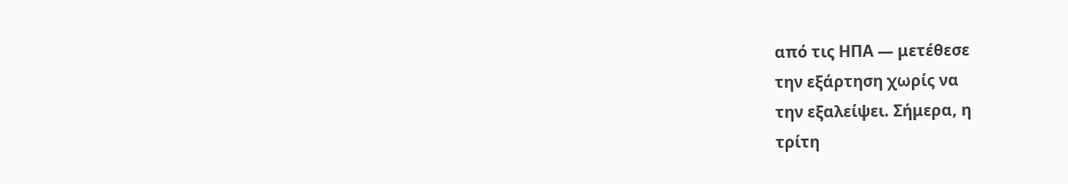από τις ΗΠΑ — μετέθεσε
την εξάρτηση χωρίς να
την εξαλείψει. Σήμερα, η
τρίτη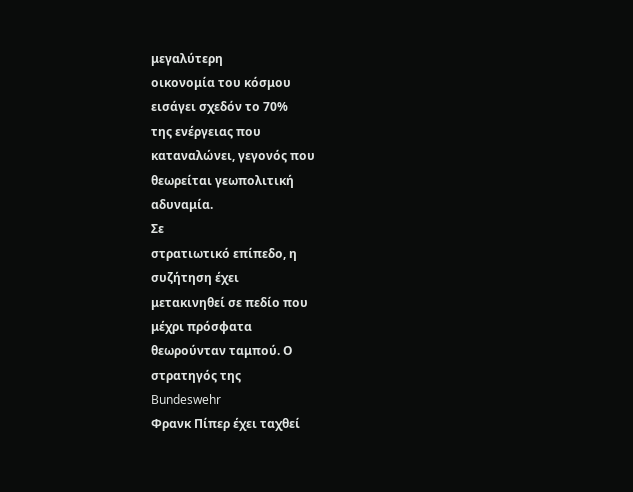μεγαλύτερη
οικονομία του κόσμου
εισάγει σχεδόν το 70%
της ενέργειας που
καταναλώνει, γεγονός που
θεωρείται γεωπολιτική
αδυναμία.
Σε
στρατιωτικό επίπεδο, η
συζήτηση έχει
μετακινηθεί σε πεδίο που
μέχρι πρόσφατα
θεωρούνταν ταμπού. Ο
στρατηγός της
Bundeswehr
Φρανκ Πίπερ έχει ταχθεί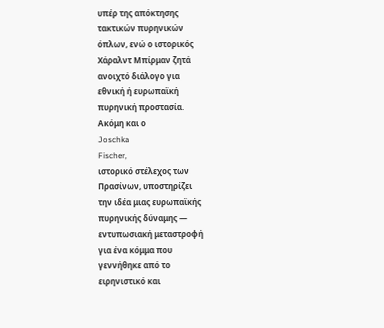υπέρ της απόκτησης
τακτικών πυρηνικών
όπλων, ενώ ο ιστορικός
Χάραλντ Μπίρμαν ζητά
ανοιχτό διάλογο για
εθνική ή ευρωπαϊκή
πυρηνική προστασία.
Ακόμη και ο
Joschka
Fischer,
ιστορικό στέλεχος των
Πρασίνων, υποστηρίζει
την ιδέα μιας ευρωπαϊκής
πυρηνικής δύναμης —
εντυπωσιακή μεταστροφή
για ένα κόμμα που
γεννήθηκε από το
ειρηνιστικό και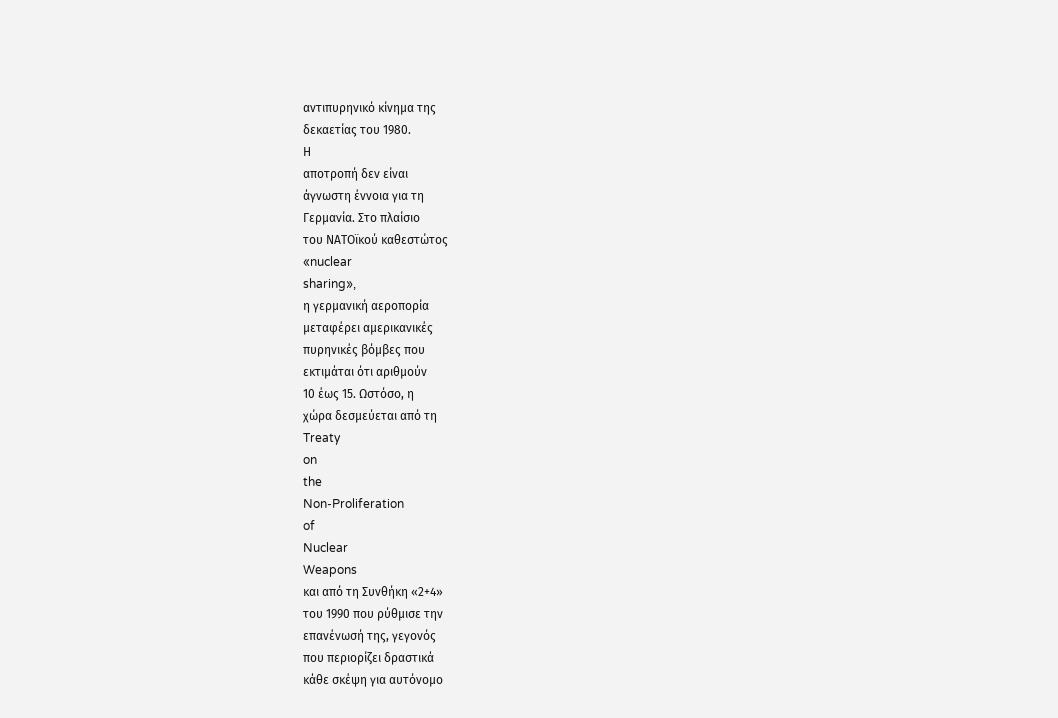αντιπυρηνικό κίνημα της
δεκαετίας του 1980.
Η
αποτροπή δεν είναι
άγνωστη έννοια για τη
Γερμανία. Στο πλαίσιο
του ΝΑΤΟϊκού καθεστώτος
«nuclear
sharing»,
η γερμανική αεροπορία
μεταφέρει αμερικανικές
πυρηνικές βόμβες που
εκτιμάται ότι αριθμούν
10 έως 15. Ωστόσο, η
χώρα δεσμεύεται από τη
Treaty
on
the
Non-Proliferation
of
Nuclear
Weapons
και από τη Συνθήκη «2+4»
του 1990 που ρύθμισε την
επανένωσή της, γεγονός
που περιορίζει δραστικά
κάθε σκέψη για αυτόνομο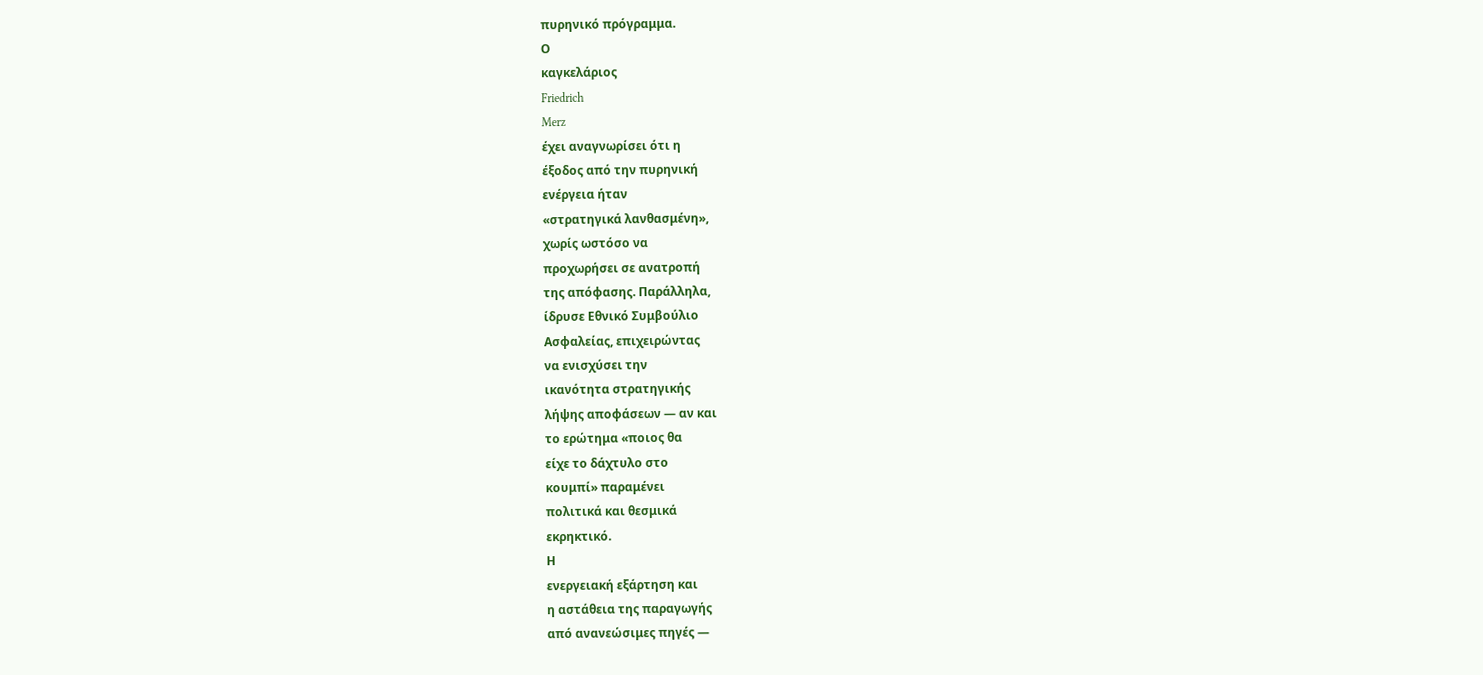πυρηνικό πρόγραμμα.
Ο
καγκελάριος
Friedrich
Merz
έχει αναγνωρίσει ότι η
έξοδος από την πυρηνική
ενέργεια ήταν
«στρατηγικά λανθασμένη»,
χωρίς ωστόσο να
προχωρήσει σε ανατροπή
της απόφασης. Παράλληλα,
ίδρυσε Εθνικό Συμβούλιο
Ασφαλείας, επιχειρώντας
να ενισχύσει την
ικανότητα στρατηγικής
λήψης αποφάσεων — αν και
το ερώτημα «ποιος θα
είχε το δάχτυλο στο
κουμπί» παραμένει
πολιτικά και θεσμικά
εκρηκτικό.
Η
ενεργειακή εξάρτηση και
η αστάθεια της παραγωγής
από ανανεώσιμες πηγές —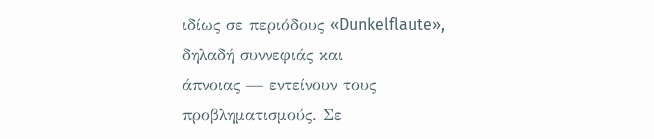ιδίως σε περιόδους «Dunkelflaute»,
δηλαδή συννεφιάς και
άπνοιας — εντείνουν τους
προβληματισμούς. Σε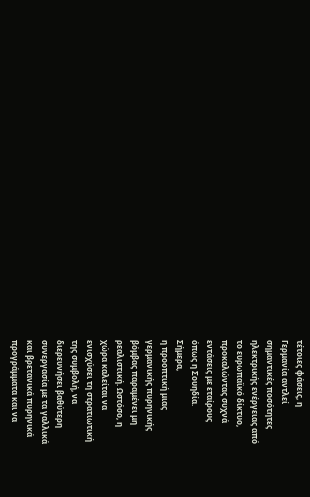τέτοιες φάσεις, η
Γερμανία αντλεί
σημαντικές ποσότητες
ηλεκτρικής ενέργειας από
το ευρωπαϊκό δίκτυο,
προκαλώντας συχνά
εντάσεις με εταίρους
όπως η Σουηδία.
Σήμερα,
η προοπτική μιας
γερμανικής πυρηνικής
βόμβας παραμένει μη
ρεαλιστική. Ωστόσο, η
χώρα καλείται να
ενισχύσει τη στρατιωτική
της συμβολή, να
διερευνήσει βαθύτερη
συνεργασία με τα γαλλικά
και βρετανικά πυρηνικά
προγράμματα και να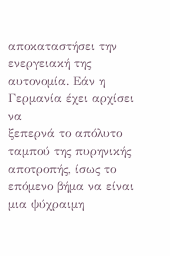αποκαταστήσει την
ενεργειακή της
αυτονομία. Εάν η
Γερμανία έχει αρχίσει να
ξεπερνά το απόλυτο
ταμπού της πυρηνικής
αποτροπής, ίσως το
επόμενο βήμα να είναι
μια ψύχραιμη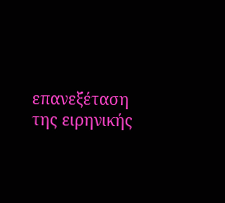επανεξέταση
της ειρηνικής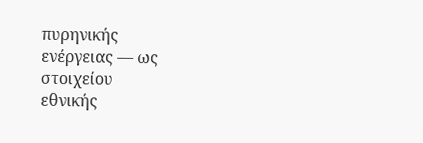πυρηνικής
ενέργειας — ως στοιχείου
εθνικής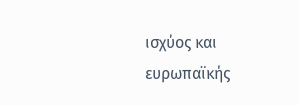ισχύος και
ευρωπαϊκής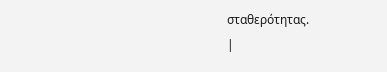σταθερότητας.
|